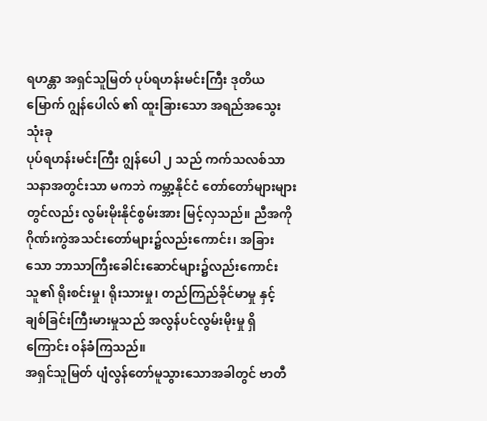ရဟန္တာ အရှင်သူမြတ် ပုပ်ရဟန်းမင်းကြီး ဒုတိယမြောက် ဂျွန်ပေါလ် ၏ ထူးခြားသော အရည်အသွေးသုံးခု
ပုပ်ရဟန်းမင်းကြီး ဂျွန်ပေါ ၂ သည် ကက်သလစ်သာသနာအတွင်းသာ မကဘဲ ကမ္ဘာ့နိုင်ငံ တော်တော်များများတွင်လည်း လွမ်းမိုးနိုင်စွမ်းအား မြင့်လှသည်။ ညီအကို ဂိုဏ်းကွဲအသင်းတော်များ၌လည်းကောင်း၊ အခြားသော ဘာသာကြီးခေါင်းဆောင်များ၌လည်းကောင်း သူ၏ ရိုးစင်းမှု၊ ရိုးသားမှု၊ တည်ကြည်ခိုင်မာမှု နှင့် ချစ်ခြင်းကြီးမားမှုသည် အလွန်ပင်လွမ်းမိုးမှု ရှိကြောင်း ဝန်ခံကြသည်။
အရှင်သူမြတ် ပျံလွန်တော်မူသွားသောအခါတွင် ဗာတီ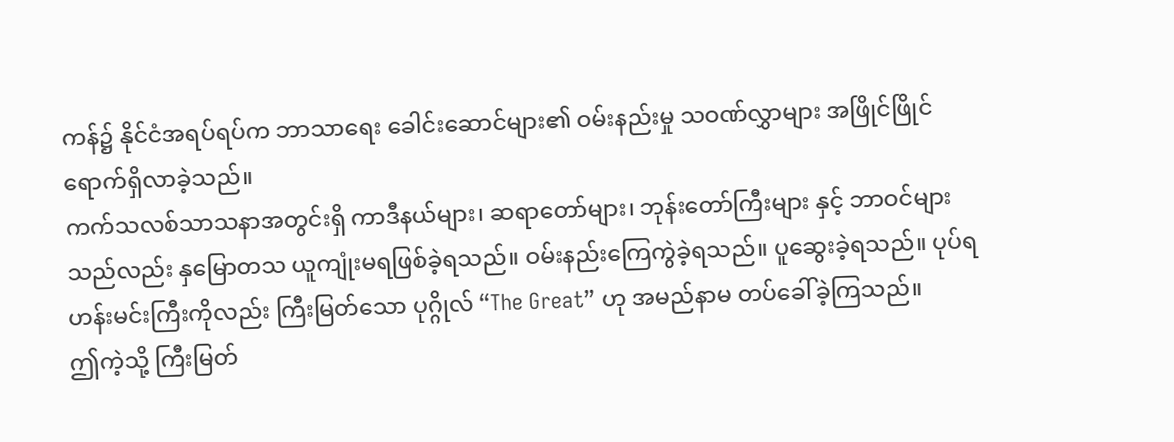ကန်၌ နိုင်ငံအရပ်ရပ်က ဘာသာရေး ခေါင်းဆောင်များ၏ ဝမ်းနည်းမှု သဝဏ်လွှာများ အဖြိုင်ဖြိုင် ရောက်ရှိလာခဲ့သည်။
ကက်သလစ်သာသနာအတွင်းရှိ ကာဒီနယ်များ၊ ဆရာတော်များ၊ ဘုန်းတော်ကြီးများ နှင့် ဘာဝင်များသည်လည်း နှမြောတသ ယူကျုံးမရဖြစ်ခဲ့ရသည်။ ဝမ်းနည်းကြေကွဲခဲ့ရသည်။ ပူဆွေးခဲ့ရသည်။ ပုပ်ရဟန်းမင်းကြီးကိုလည်း ကြီးမြတ်သော ပုဂ္ဂိုလ် “The Great” ဟု အမည်နာမ တပ်ခေါ်ခဲ့ကြသည်။
ဤကဲ့သို့ ကြီးမြတ်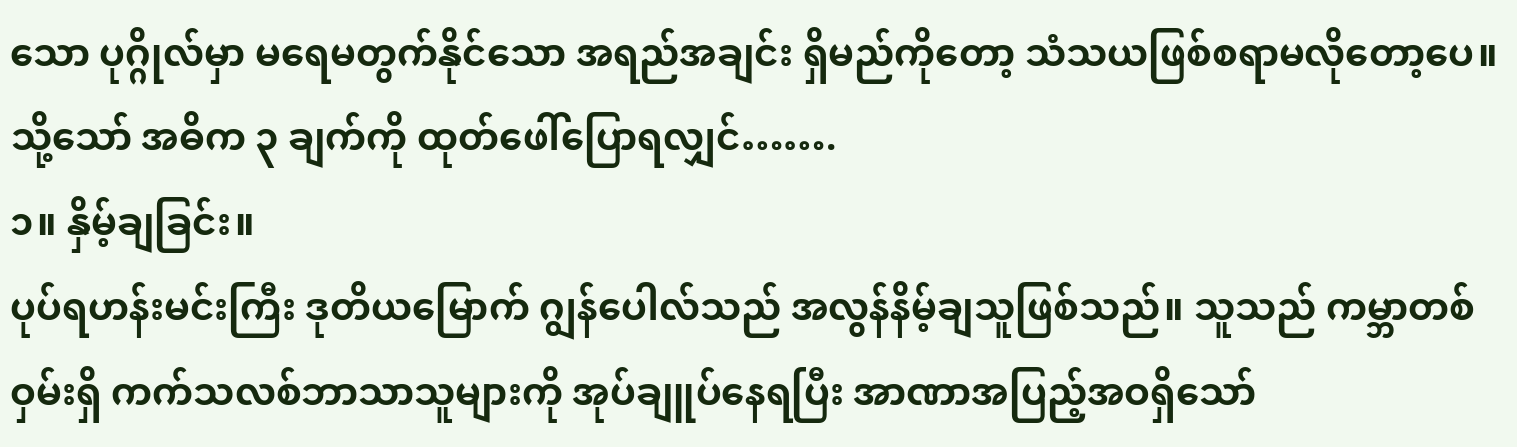သော ပုဂ္ဂိုလ်မှာ မရေမတွက်နိုင်သော အရည်အချင်း ရှိမည်ကိုတော့ သံသယဖြစ်စရာမလိုတော့ပေ။ သို့သော် အဓိက ၃ ချက်ကို ထုတ်ဖေါ်ပြောရလျှင်…….
၁။ နှိမ့်ချခြင်း။
ပုပ်ရဟန်းမင်းကြီး ဒုတိယမြောက် ဂျွန်ပေါလ်သည် အလွန်နိမ့်ချသူဖြစ်သည်။ သူသည် ကမ္ဘာတစ်ဝှမ်းရှိ ကက်သလစ်ဘာသာသူများကို အုပ်ချူပ်နေရပြီး အာဏာအပြည့်အဝရှိသော်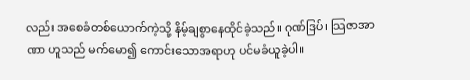လည်း အစေခံတစ်ယောက်ကဲ့သို့ နိမ့်ချစွာနေထိုင်ခဲ့သည်။ ဂုဏ်ဒြပ်၊ သြဇာအာဏာ ဟူသည် မက်မော၍ ကောင်းသောအရာဟု ပင်မခံယူခဲ့ပါ။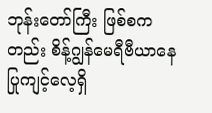ဘုန်းတော်ကြီး ဖြစ်စကတည်း စိန့်ဂျွန်မေရီဗီယာနေ ပြုကျင့်လေ့ရှိ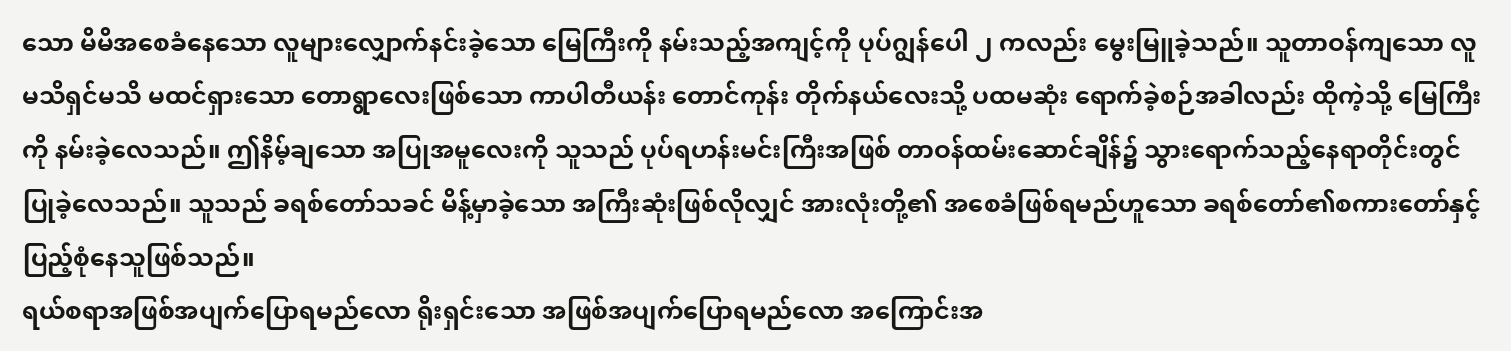သော မိမိအစေခံနေသော လူများလျှောက်နင်းခဲ့သော မြေကြီးကို နမ်းသည့်အကျင့်ကို ပုပ်ဂျွန်ပေါ ၂ ကလည်း မွေးမြူခဲ့သည်။ သူတာဝန်ကျသော လူမသိရှင်မသိ မထင်ရှားသော တောရွာလေးဖြစ်သော ကာပါတီယန်း တောင်ကုန်း တိုက်နယ်လေးသို့ ပထမဆုံး ရောက်ခဲ့စဉ်အခါလည်း ထိုကဲ့သို့ မြေကြီးကို နမ်းခဲ့လေသည်။ ဤနိမ့်ချသော အပြုအမူလေးကို သူသည် ပုပ်ရဟန်းမင်းကြီးအဖြစ် တာဝန်ထမ်းဆောင်ချိန်၌ သွားရောက်သည့်နေရာတိုင်းတွင် ပြုခဲ့လေသည်။ သူသည် ခရစ်တော်သခင် မိန့်မှာခဲ့သော အကြီးဆုံးဖြစ်လိုလျှင် အားလုံးတို့၏ အစေခံဖြစ်ရမည်ဟူသော ခရစ်တော်၏စကားတော်နှင့် ပြည့်စုံနေသူဖြစ်သည်။
ရယ်စရာအဖြစ်အပျက်ပြောရမည်လော ရိုးရှင်းသော အဖြစ်အပျက်ပြောရမည်လော အကြောင်းအ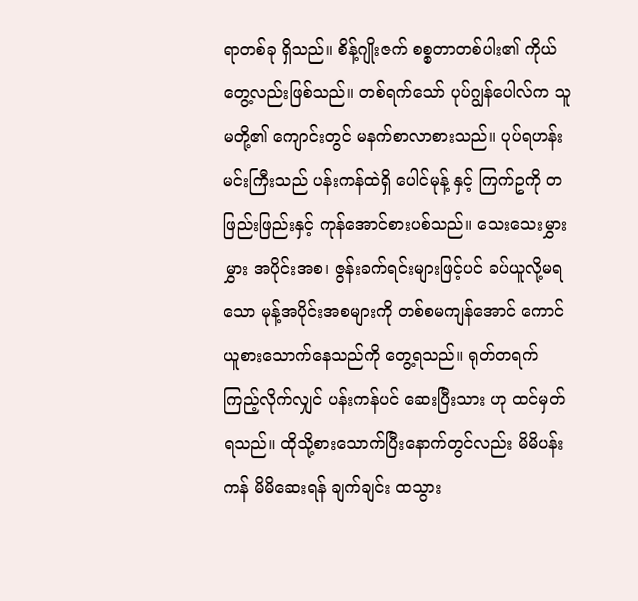ရာတစ်ခု ရှိသည်။ စိန့်ဂျိုးဇက် စစ္စတာတစ်ပါး၏ ကိုယ်တွေ့လည်းဖြစ်သည်။ တစ်ရက်သော် ပုပ်ဂျွန်ပေါလ်က သူမတို့၏ ကျောင်းတွင် မနက်စာလာစားသည်။ ပုပ်ရဟန်းမင်းကြီးသည် ပန်းကန်ထဲရှိ ပေါင်မုန့် နှင့် ကြက်ဥကို တဖြည်းဖြည်းနှင့် ကုန်အောင်စားပစ်သည်။ သေးသေးမွှားမွှား အပိုင်းအစ၊ ဇွန်းခက်ရင်းများဖြင့်ပင် ခပ်ယူလို့မရသော မုန့်အပိုင်းအစများကို တစ်စမကျန်အောင် ကောင်ယူစားသောက်နေသည်ကို တွေ့ရသည်။ ရုတ်တရက် ကြည့်လိုက်လျှင် ပန်းကန်ပင် ဆေးပြီးသား ဟု ထင်မှတ်ရသည်။ ထိုသို့စားသောက်ပြီးနောက်တွင်လည်း မိမိပန်းကန် မိမိဆေးရန် ချက်ချင်း ထသွား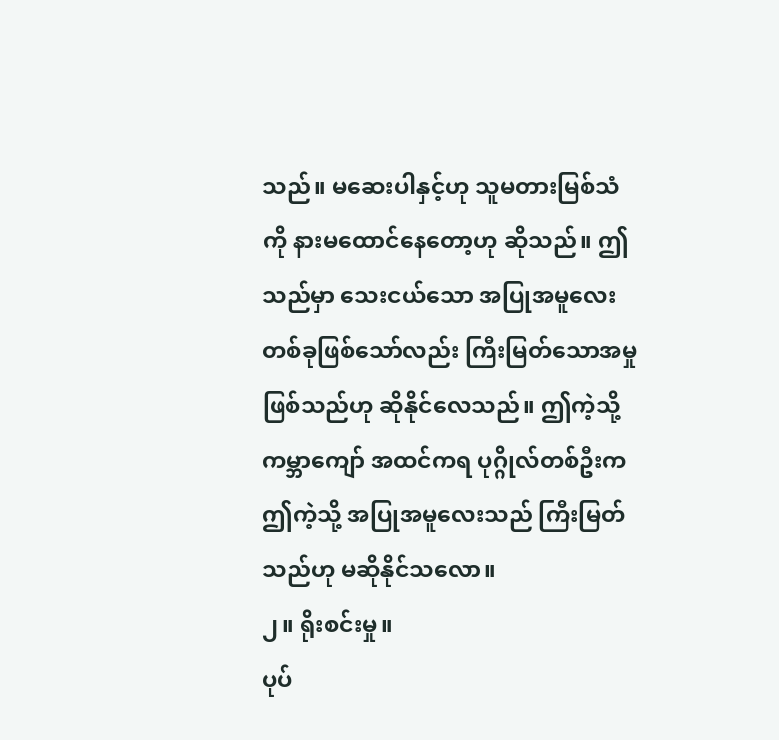သည်။ မဆေးပါနှင့်ဟု သူမတားမြစ်သံကို နားမထောင်နေတော့ဟု ဆိုသည်။ ဤသည်မှာ သေးငယ်သော အပြုအမူလေးတစ်ခုဖြစ်သော်လည်း ကြီးမြတ်သောအမှုဖြစ်သည်ဟု ဆိုနိုင်လေသည်။ ဤကဲ့သို့ ကမ္ဘာကျော် အထင်ကရ ပုဂ္ဂိုလ်တစ်ဦးက ဤကဲ့သို့ အပြုအမူလေးသည် ကြီးမြတ်သည်ဟု မဆိုနိုင်သလော။
၂။ ရိုးစင်းမှု။
ပုပ်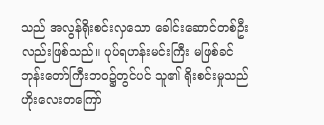သည် အလွန်ရိုးစင်းလှသော ခေါင်းဆောင်တစ်ဦးလည်းဖြစ်သည်။ ပုပ်ရဟန်းမင်းကြီး မဖြစ်ခင် ဘုန်းတော်ကြီးဘဝ၌တွင်ပင် သူ၏ ရိုးစင်းမှုသည် ဟိုးလေးတကြော်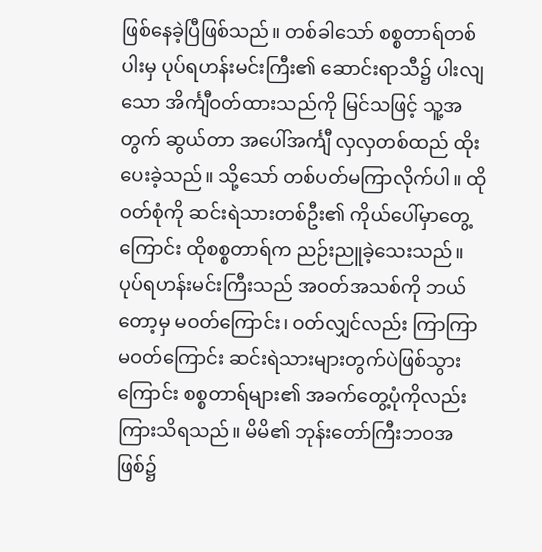ဖြစ်နေခဲ့ပြီဖြစ်သည်။ တစ်ခါသော် စစ္စတာရ်တစ်ပါးမှ ပုပ်ရဟန်းမင်းကြီး၏ ဆောင်းရာသီ၌ ပါးလျသော အိင်္ကျီဝတ်ထားသည်ကို မြင်သဖြင့် သူ့အတွက် ဆွယ်တာ အပေါ်အင်္ကျီ လှလှတစ်ထည် ထိုးပေးခဲ့သည်။ သို့သော် တစ်ပတ်မကြာလိုက်ပါ။ ထိုဝတ်စုံကို ဆင်းရဲသားတစ်ဦး၏ ကိုယ်ပေါ်မှာတွေ့ကြောင်း ထိုစစ္စတာရ်က ညဉ်းညူခဲ့သေးသည်။
ပုပ်ရဟန်းမင်းကြီးသည် အဝတ်အသစ်ကို ဘယ်တော့မှ မဝတ်ကြောင်း၊ ဝတ်လျှင်လည်း ကြာကြာမဝတ်ကြောင်း ဆင်းရဲသားများတွက်ပဲဖြစ်သွားကြောင်း စစ္စတာရ်များ၏ အခက်တွေ့ပုံကိုလည်း ကြားသိရသည်။ မိမိ၏ ဘုန်းတော်ကြီးဘဝအဖြစ်၌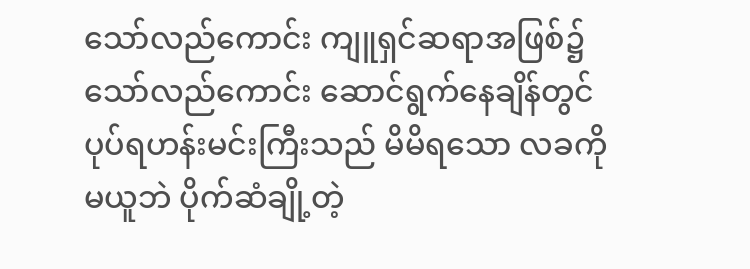သော်လည်ကောင်း ကျူရှင်ဆရာအဖြစ်၌သော်လည်ကောင်း ဆောင်ရွက်နေချိန်တွင် ပုပ်ရဟန်းမင်းကြီးသည် မိမိရသော လခကို မယူဘဲ ပိုက်ဆံချို့တဲ့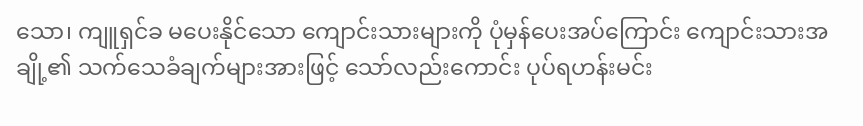သော၊ ကျူရှင်ခ မပေးနိုင်သော ကျောင်းသားများကို ပုံမှန်ပေးအပ်ကြောင်း ကျောင်းသားအချို့၏ သက်သေခံချက်များအားဖြင့် သော်လည်းကောင်း ပုပ်ရဟန်းမင်း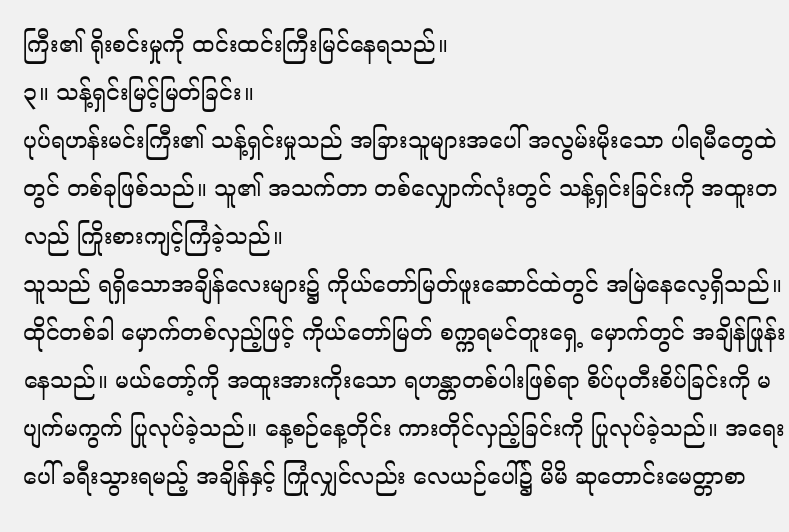ကြီး၏ ရိုးစင်းမှုကို ထင်းထင်းကြီးမြင်နေရသည်။
၃။ သန့်ရှင်းမြင့်မြတ်ခြင်း။
ပုပ်ရဟန်းမင်းကြီး၏ သန့်ရှင်းမှုသည် အခြားသူများအပေါ် အလွမ်းမိုးသော ပါရမီတွေထဲတွင် တစ်ခုဖြစ်သည်။ သူ၏ အသက်တာ တစ်လျှောက်လုံးတွင် သန့်ရှင်းခြင်းကို အထူးတလည် ကြိုးစားကျင့်ကြံခဲ့သည်။
သူသည် ရရှိသောအချိန်လေးများ၌ ကိုယ်တော်မြတ်ဖူးဆောင်ထဲတွင် အမြဲနေလေ့ရှိသည်။ ထိုင်တစ်ခါ မှောက်တစ်လှည့်ဖြင့် ကိုယ်တော်မြတ် စက္ကရမင်တူးရှေ့ မှောက်တွင် အချိန်ဖြုန်းနေသည်။ မယ်တော့်ကို အထူးအားကိုးသော ရဟန္တာတစ်ပါးဖြစ်ရာ စိပ်ပုတီးစိပ်ခြင်းကို မပျက်မကွက် ပြုလုပ်ခဲ့သည်။ နေ့စဉ်နေ့တိုင်း ကားတိုင်လှည့်ခြင်းကို ပြုလုပ်ခဲ့သည်။ အရေးပေါ် ခရီးသွားရမည့် အချိန်နှင့် ကြုံလျှင်လည်း လေယဉ်ပေါ်၌ မိမိ ဆုတောင်းမေတ္တာစာ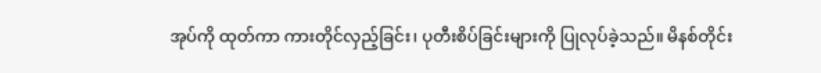အုပ်ကို ထုတ်ကာ ကားတိုင်လှည့်ခြင်း၊ ပုတီးစိပ်ခြင်းများကို ပြုလုပ်ခဲ့သည်။ မိနစ်တိုင်း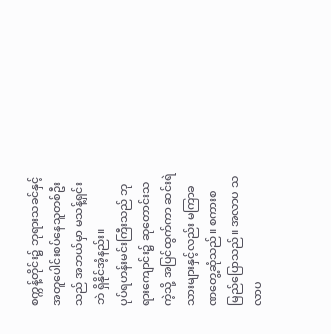စက္ကန့်တိုင်း၌ ဘုရားသခင်နှင့် အတူပေါင်းစပ်နေသူတစ်ဦးသည် အဘယ်မှာ မသန့်ရှင်းဘဲ ရှိနိုင်အံ့နည်း။
ပုပ်ရဟန်းမင်းကြီးသည် ဘုရားကျောင်း၌ ဆုတောင်းသကဲ့သို့ အပြင်ထွက်ကာ ဆင်းရဲသားများနှင့်လည်း မကြာခဏတွေ့ဆုံသည်။ စကားစမြည်ပြောသည်။ အလာပ သလာပ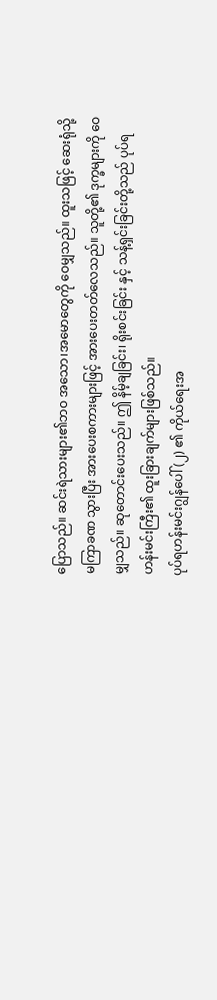ပြောသည်။ ဆင်းရဲသားများ၏ဘဝ အသော၊အမောတွေကို ဝေမျှသည်။ ထူးသဖြင့် ဆေးရုံသို့ မကြာခဏ သွားပြီး အားပေးစကားများဖြင့် အားပေးတတ်လေသည်။ သူတို့၏ ဒုက္ခများကို ဝေမျှသည်။ ဆုတောင်းပေးသည်။ ဤ နိမ့်ချခြင်း၊ ရိုးစင်းခြင်း နှင့် သန့်ရှင်းခြင်းတို့သည် ပုပ်ရဟန်းမင်းကြီး၏ ထူးခြားချက်များဖြစ်သည်။
ပုပ်ရဟန်းမင်းဂျွန်ပေါ် (၂) ၏ ကိုယ်ရေးအ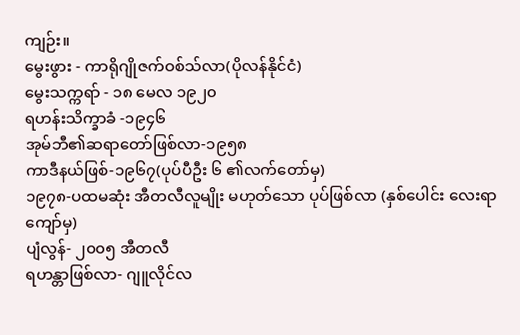ကျဉ်း။
မွေးဖွား - ကာရိုဂျိုဇက်ဝစ်သ်လာ(ပိုလန်နိုင်ငံ)
မွေးသက္ကရာ် - ၁၈ မေလ ၁၉၂၀
ရဟန်းသိက္ခာခံ -၁၉၄၆
အုမ်ဘီ၏ဆရာတော်ဖြစ်လာ-၁၉၅၈
ကာဒီနယ်ဖြစ်-၁၉၆၇(ပုပ်ပီဦး ၆ ၏လက်တော်မှ)
၁၉၇၈-ပထမဆုံး အီတလီလူမျိုး မဟုတ်သော ပုပ်ဖြစ်လာ (နှစ်ပေါင်း လေးရာကျော်မှ)
ပျံလွန်- ၂၀၀၅ အီတလီ
ရဟန္တာဖြစ်လာ- ဂျူလိုင်လ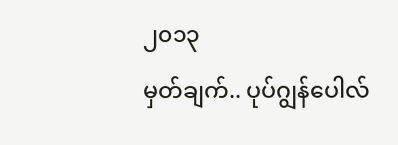၂၀၁၃
မှတ်ချက်.. ပုပ်ဂျွန်ပေါလ်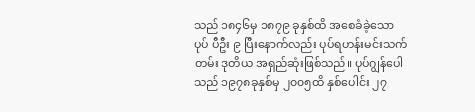သည် ၁၈၄၆မှ ၁၈၇၉ ခုနှစ်ထိ အစေခံခဲ့သော ပုပ် ပီဦး ၉ ပြီးနောက်လည်း ပုပ်ရဟန်းမင်းသက်တမ်း ဒုတိယ အရှည်ဆုံးဖြစ်သည်။ ပုပ်ဂျွန်ပေါသည် ၁၉၇၈ခုနှစ်မှ ၂၀၀၅ထိ နှစ်ပေါင်း ၂၇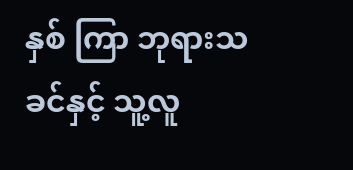နှစ် ကြာ ဘုရားသခင်နှင့် သူ့လူ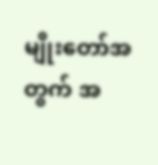မျိုးတော်အတွက် အ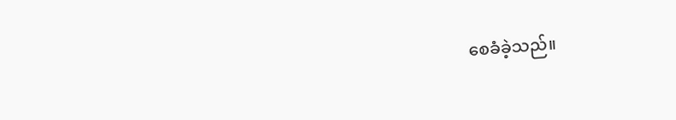စေခံခဲ့သည်။